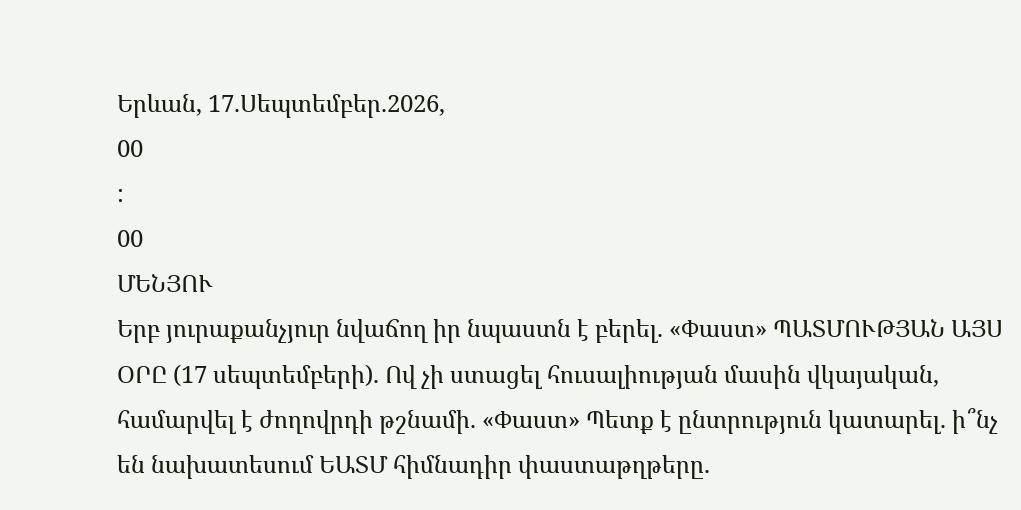Երևան, 17.Սեպտեմբեր.2026,
00
:
00
ՄԵՆՅՈՒ
Երբ յուրաքանչյուր նվաճող իր նպաստն է բերել. «Փաստ» ՊԱՏՄՈՒԹՅԱՆ ԱՅՍ ՕՐԸ (17 սեպտեմբերի). Ով չի ստացել հուսալիության մասին վկայական, համարվել է ժողովրդի թշնամի. «Փաստ» Պետք է ընտրություն կատարել. ի՞նչ են նախատեսում ԵԱՏՄ հիմնադիր փաստաթղթերը.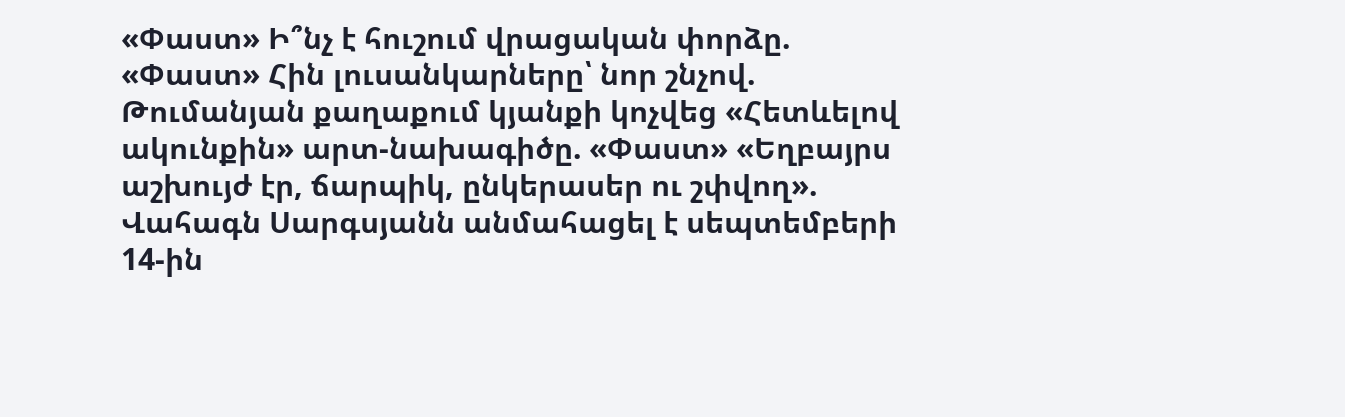«Փաստ» Ի՞նչ է հուշում վրացական փորձը. «Փաստ» Հին լուսանկարները՝ նոր շնչով. Թումանյան քաղաքում կյանքի կոչվեց «Հետևելով ակունքին» արտ-նախագիծը. «Փաստ» «Եղբայրս աշխույժ էր, ճարպիկ, ընկերասեր ու շփվող». Վահագն Սարգսյանն անմահացել է սեպտեմբերի 14-ին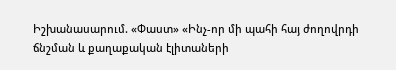Իշխանասարում. «Փաստ» «Ինչ-որ մի պահի հայ ժողովրդի ճնշման և քաղաքական էլիտաների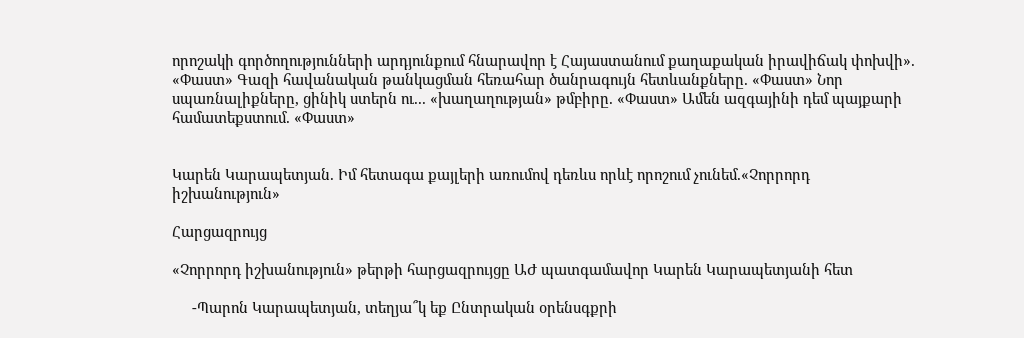որոշակի գործողությունների արդյունքում հնարավոր է Հայաստանում քաղաքական իրավիճակ փոխվի». «Փաստ» Գազի հավանական թանկացման հեռահար ծանրագույն հետևանքները. «Փաստ» Նոր սպառնալիքները, ցինիկ ստերն ու... «խաղաղության» թմբիրը. «Փաստ» Ամեն ազգայինի դեմ պայքարի համատեքստում. «Փաստ»


Կարեն Կարապետյան. Իմ հետագա քայլերի առումով դեռևս որևէ որոշում չունեմ.«Չորրորդ իշխանություն»

Հարցազրույց

«Չորրորդ իշխանություն» թերթի հարցազրույցը ԱԺ պատգամավոր Կարեն Կարապետյանի հետ

     -Պարոն Կարապետյան, տեղյա՞կ եք Ընտրական օրենսգքրի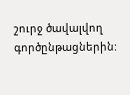շուրջ ծավալվող գործընթացներին: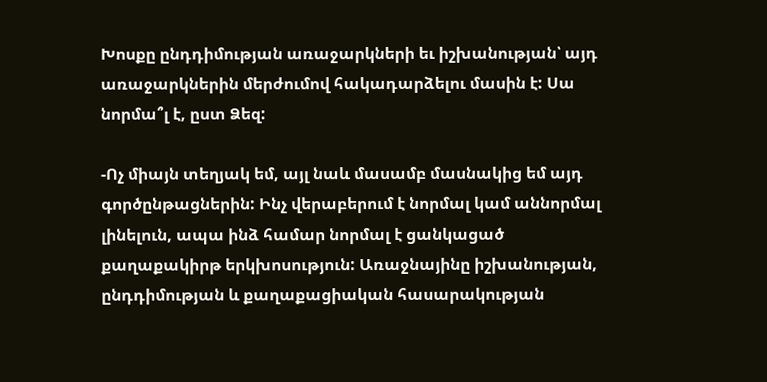Խոսքը ընդդիմության առաջարկների եւ իշխանության՝ այդ առաջարկներին մերժումով հակադարձելու մասին է: Սա նորմա՞լ է, ըստ Ձեզ:

-Ոչ միայն տեղյակ եմ, այլ նաև մասամբ մասնակից եմ այդ գործընթացներին: Ինչ վերաբերում է նորմալ կամ աննորմալ լինելուն, ապա ինձ համար նորմալ է ցանկացած քաղաքակիրթ երկխոսություն: Առաջնայինը իշխանության, ընդդիմության և քաղաքացիական հասարակության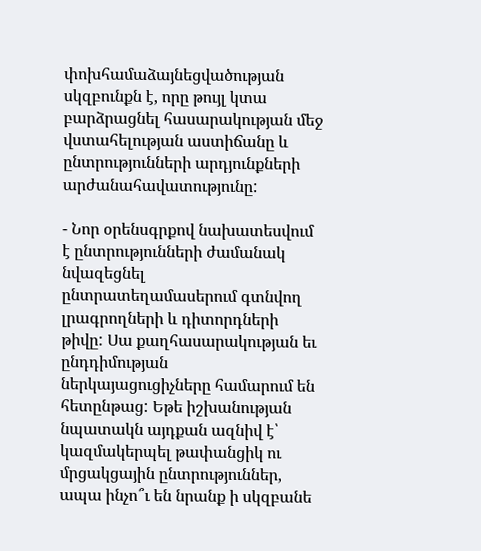փոխհամաձայնեցվածության սկզբունքն է, որը թույլ կտա բարձրացնել հասարակության մեջ վստահելության աստիճանը և ընտրությունների արդյունքների արժանահավատությունը:

- Նոր օրենսգրքով նախատեսվում է ընտրությունների ժամանակ նվազեցնել ընտրատեղամասերում գտնվող լրագրողների և դիտորդների թիվը: Սա քաղհասարակության եւ ընդդիմության ներկայացուցիչները համարում են հետընթաց: Եթե իշխանության նպատակն այդքան ազնիվ է՝ կազմակերպել թափանցիկ ու մրցակցային ընտրություններ, ապա ինչո՞ւ են նրանք ի սկզբանե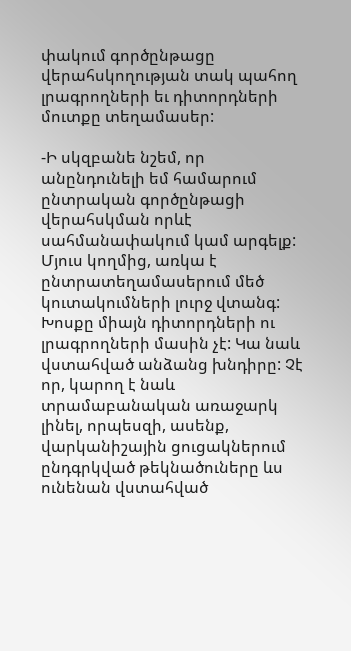փակում գործընթացը վերահսկողության տակ պահող լրագրողների եւ դիտորդների մուտքը տեղամասեր:

-Ի սկզբանե նշեմ, որ անընդունելի եմ համարում ընտրական գործընթացի վերահսկման որևէ սահմանափակում կամ արգելք: Մյուս կողմից, առկա է ընտրատեղամասերում մեծ կուտակումների լուրջ վտանգ: Խոսքը միայն դիտորդների ու լրագրողների մասին չէ: Կա նաև վստահված անձանց խնդիրը: Չէ որ, կարող է նաև տրամաբանական առաջարկ լինել, որպեսզի, ասենք, վարկանիշային ցուցակներում ընդգրկված թեկնածուները ևս ունենան վստահված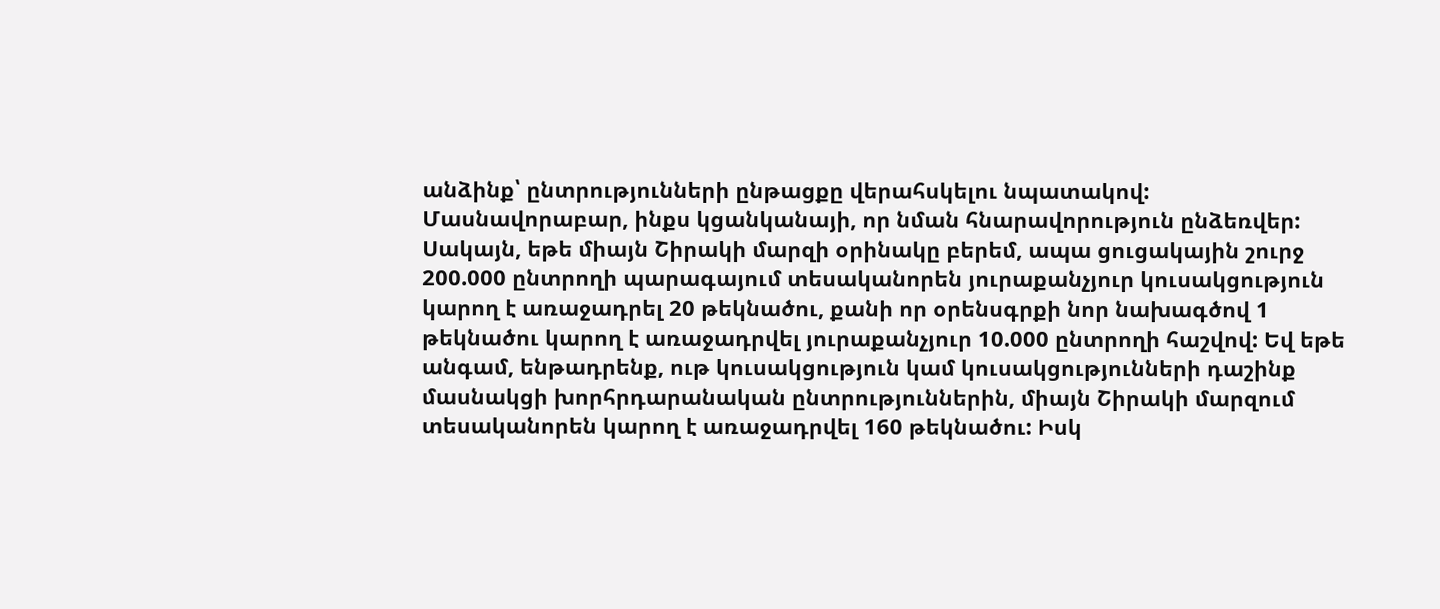անձինք՝ ընտրությունների ընթացքը վերահսկելու նպատակով: Մասնավորաբար, ինքս կցանկանայի, որ նման հնարավորություն ընձեռվեր: Սակայն, եթե միայն Շիրակի մարզի օրինակը բերեմ, ապա ցուցակային շուրջ 200.000 ընտրողի պարագայում տեսականորեն յուրաքանչյուր կուսակցություն կարող է առաջադրել 20 թեկնածու, քանի որ օրենսգրքի նոր նախագծով 1 թեկնածու կարող է առաջադրվել յուրաքանչյուր 10.000 ընտրողի հաշվով: Եվ եթե անգամ, ենթադրենք, ութ կուսակցություն կամ կուսակցությունների դաշինք մասնակցի խորհրդարանական ընտրություններին, միայն Շիրակի մարզում տեսականորեն կարող է առաջադրվել 160 թեկնածու: Իսկ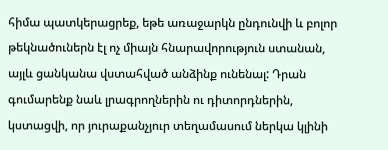հիմա պատկերացրեք, եթե առաջարկն ընդունվի և բոլոր թեկնածուներն էլ ոչ միայն հնարավորություն ստանան, այլև ցանկանա վստահված անձինք ունենալ: Դրան գումարենք նաև լրագրողներին ու դիտորդներին, կստացվի, որ յուրաքանչյուր տեղամասում ներկա կլինի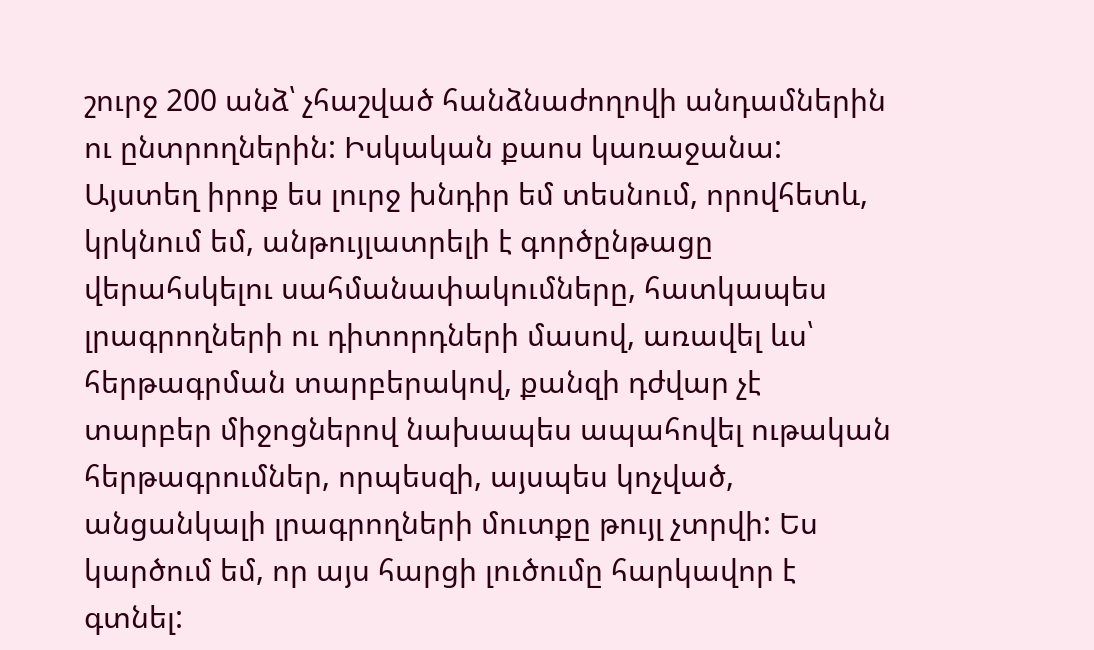շուրջ 200 անձ՝ չհաշված հանձնաժողովի անդամներին ու ընտրողներին: Իսկական քաոս կառաջանա: Այստեղ իրոք ես լուրջ խնդիր եմ տեսնում, որովհետև, կրկնում եմ, անթույլատրելի է գործընթացը վերահսկելու սահմանափակումները, հատկապես լրագրողների ու դիտորդների մասով, առավել ևս՝ հերթագրման տարբերակով, քանզի դժվար չէ տարբեր միջոցներով նախապես ապահովել ութական հերթագրումներ, որպեսզի, այսպես կոչված, անցանկալի լրագրողների մուտքը թույլ չտրվի: Ես կարծում եմ, որ այս հարցի լուծումը հարկավոր է գտնել: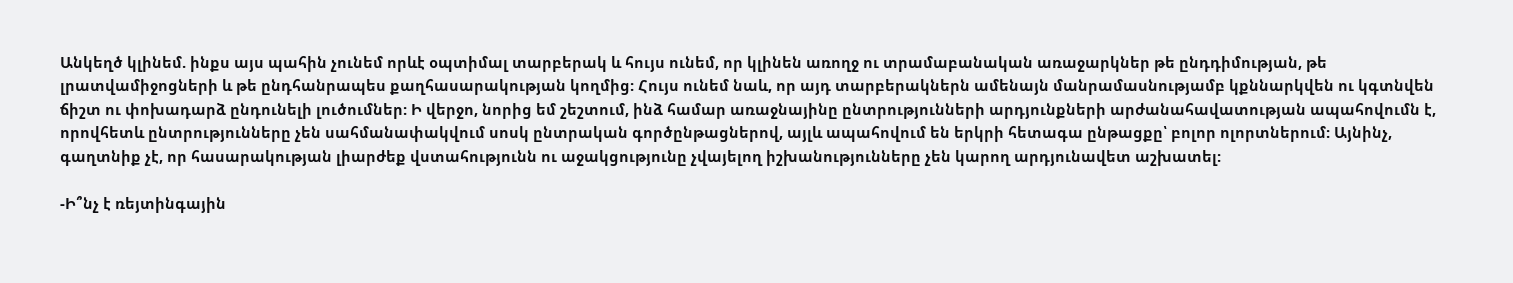Անկեղծ կլինեմ. ինքս այս պահին չունեմ որևէ օպտիմալ տարբերակ և հույս ունեմ, որ կլինեն առողջ ու տրամաբանական առաջարկներ թե ընդդիմության, թե լրատվամիջոցների և թե ընդհանրապես քաղհասարակության կողմից: Հույս ունեմ նաև, որ այդ տարբերակներն ամենայն մանրամասնությամբ կքննարկվեն ու կգտնվեն ճիշտ ու փոխադարձ ընդունելի լուծումներ: Ի վերջո, նորից եմ շեշտում, ինձ համար առաջնայինը ընտրությունների արդյունքների արժանահավատության ապահովումն է, որովհետև ընտրությունները չեն սահմանափակվում սոսկ ընտրական գործընթացներով, այլև ապահովում են երկրի հետագա ընթացքը՝ բոլոր ոլորտներում: Այնինչ, գաղտնիք չէ, որ հասարակության լիարժեք վստահությունն ու աջակցությունը չվայելող իշխանությունները չեն կարող արդյունավետ աշխատել:

-Ի՞նչ է ռեյտինգային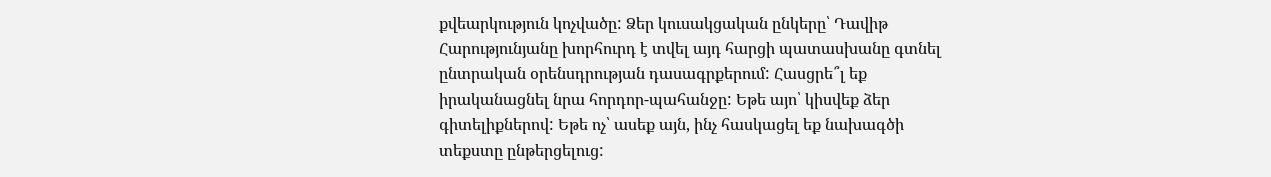քվեարկություն կոչվածը: Ձեր կուսակցական ընկերը՝ Դավիթ Հարությունյանը խորհուրդ է տվել այդ հարցի պատասխանը գտնել ընտրական օրենսդրության դասագրքերում: Հասցրե՞լ եք իրականացնել նրա հորդոր-պահանջը: Եթե այո՝ կիսվեք ձեր գիտելիքներով: Եթե ոչ՝ ասեք այն, ինչ հասկացել եք նախագծի տեքստը ընթերցելուց: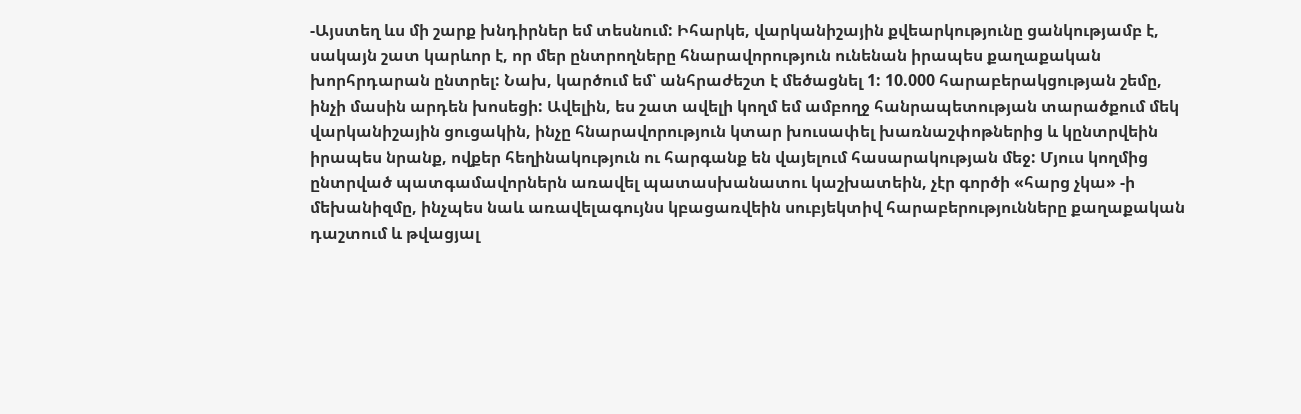-Այստեղ ևս մի շարք խնդիրներ եմ տեսնում: Իհարկե, վարկանիշային քվեարկությունը ցանկությամբ է, սակայն շատ կարևոր է, որ մեր ընտրողները հնարավորություն ունենան իրապես քաղաքական խորհրդարան ընտրել: Նախ, կարծում եմ՝ անհրաժեշտ է մեծացնել 1: 10.000 հարաբերակցության շեմը, ինչի մասին արդեն խոսեցի: Ավելին, ես շատ ավելի կողմ եմ ամբողջ հանրապետության տարածքում մեկ վարկանիշային ցուցակին, ինչը հնարավորություն կտար խուսափել խառնաշփոթներից և կընտրվեին իրապես նրանք, ովքեր հեղինակություն ու հարգանք են վայելում հասարակության մեջ: Մյուս կողմից ընտրված պատգամավորներն առավել պատասխանատու կաշխատեին, չէր գործի «հարց չկա» -ի մեխանիզմը, ինչպես նաև առավելագույնս կբացառվեին սուբյեկտիվ հարաբերությունները քաղաքական դաշտում և թվացյալ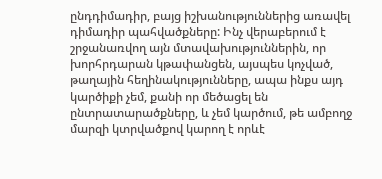ընդդիմադիր, բայց իշխանություններից առավել դիմադիր պահվածքները: Ինչ վերաբերում է շրջանառվող այն մտավախություններին, որ խորհրդարան կթափանցեն, այսպես կոչված, թաղային հեղինակությունները, ապա ինքս այդ կարծիքի չեմ, քանի որ մեծացել են ընտրատարածքները, և չեմ կարծում, թե ամբողջ մարզի կտրվածքով կարող է որևէ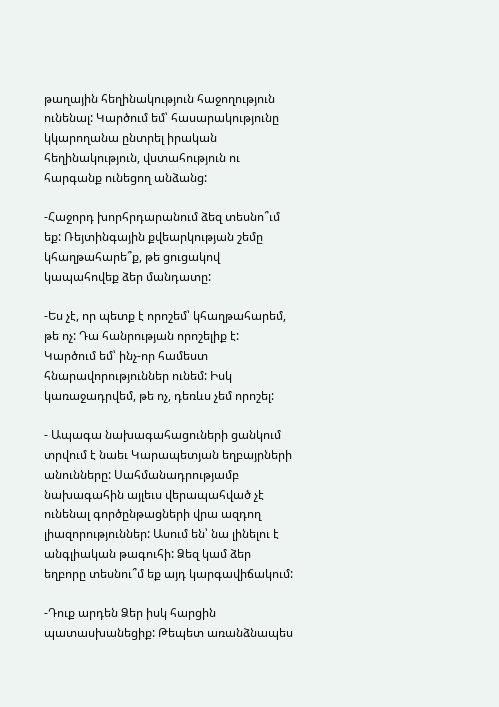թաղային հեղինակություն հաջողություն ունենալ: Կարծում եմ՝ հասարակությունը կկարողանա ընտրել իրական հեղինակություն, վստահություն ու հարգանք ունեցող անձանց:

-Հաջորդ խորհրդարանում ձեզ տեսնո՞ւմ եք: Ռեյտինգային քվեարկության շեմը կհաղթահարե՞ք, թե ցուցակով կապահովեք ձեր մանդատը:

-Ես չէ, որ պետք է որոշեմ՝ կհաղթահարեմ, թե ոչ: Դա հանրության որոշելիք է: Կարծում եմ՝ ինչ-որ համեստ հնարավորություններ ունեմ: Իսկ կառաջադրվեմ, թե ոչ, դեռևս չեմ որոշել:

- Ապագա նախագահացուների ցանկում տրվում է նաեւ Կարապետյան եղբայրների անունները: Սահմանադրությամբ նախագահին այլեւս վերապահված չէ ունենալ գործընթացների վրա ազդող լիազորություններ: Ասում են՝ նա լինելու է անգլիական թագուհի: Ձեզ կամ ձեր եղբորը տեսնու՞մ եք այդ կարգավիճակում:

-Դուք արդեն Ձեր իսկ հարցին պատասխանեցիք: Թեպետ առանձնապես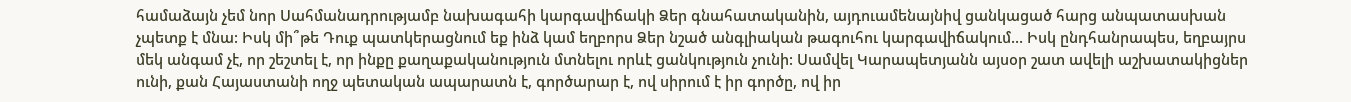համաձայն չեմ նոր Սահմանադրությամբ նախագահի կարգավիճակի Ձեր գնահատականին, այդուամենայնիվ ցանկացած հարց անպատասխան չպետք է մնա: Իսկ մի՞թե Դուք պատկերացնում եք ինձ կամ եղբորս Ձեր նշած անգլիական թագուհու կարգավիճակում… Իսկ ընդհանրապես, եղբայրս մեկ անգամ չէ, որ շեշտել է, որ ինքը քաղաքականություն մտնելու որևէ ցանկություն չունի: Սամվել Կարապետյանն այսօր շատ ավելի աշխատակիցներ ունի, քան Հայաստանի ողջ պետական ապարատն է, գործարար է, ով սիրում է իր գործը, ով իր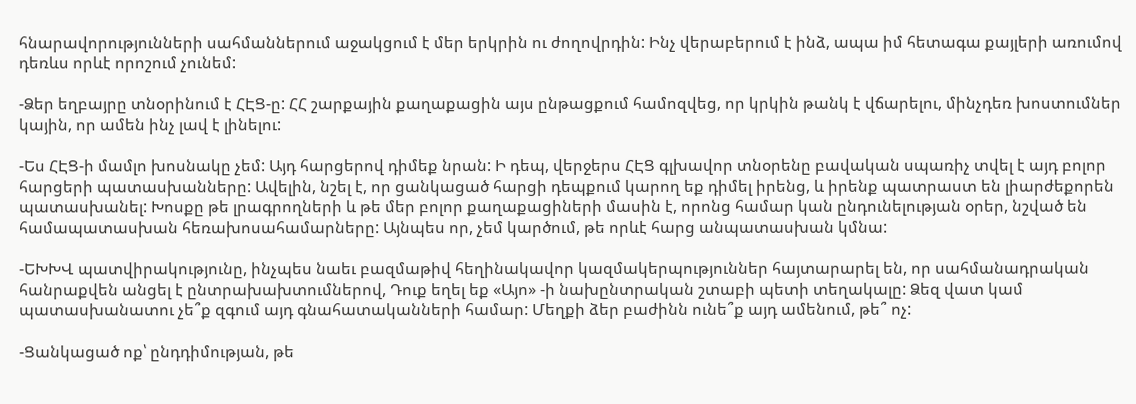հնարավորությունների սահմաններում աջակցում է մեր երկրին ու ժողովրդին: Ինչ վերաբերում է ինձ, ապա իմ հետագա քայլերի առումով դեռևս որևէ որոշում չունեմ:

-Ձեր եղբայրը տնօրինում է ՀԷՑ-ը: ՀՀ շարքային քաղաքացին այս ընթացքում համոզվեց, որ կրկին թանկ է վճարելու, մինչդեռ խոստումներ կային, որ ամեն ինչ լավ է լինելու:

-Ես ՀԷՑ-ի մամլո խոսնակը չեմ: Այդ հարցերով դիմեք նրան: Ի դեպ, վերջերս ՀԷՑ գլխավոր տնօրենը բավական սպառիչ տվել է այդ բոլոր հարցերի պատասխանները: Ավելին, նշել է, որ ցանկացած հարցի դեպքում կարող եք դիմել իրենց, և իրենք պատրաստ են լիարժեքորեն պատասխանել: Խոսքը թե լրագրողների և թե մեր բոլոր քաղաքացիների մասին է, որոնց համար կան ընդունելության օրեր, նշված են համապատասխան հեռախոսահամարները: Այնպես որ, չեմ կարծում, թե որևէ հարց անպատասխան կմնա:

-ԵԽԽՎ պատվիրակությունը, ինչպես նաեւ բազմաթիվ հեղինակավոր կազմակերպություններ հայտարարել են, որ սահմանադրական հանրաքվեն անցել է ընտրախախտումներով, Դուք եղել եք «Այո» -ի նախընտրական շտաբի պետի տեղակալը: Ձեզ վատ կամ պատասխանատու չե՞ք զգում այդ գնահատականների համար: Մեղքի ձեր բաժինն ունե՞ք այդ ամենում, թե՞ ոչ:

-Ցանկացած ոք՝ ընդդիմության, թե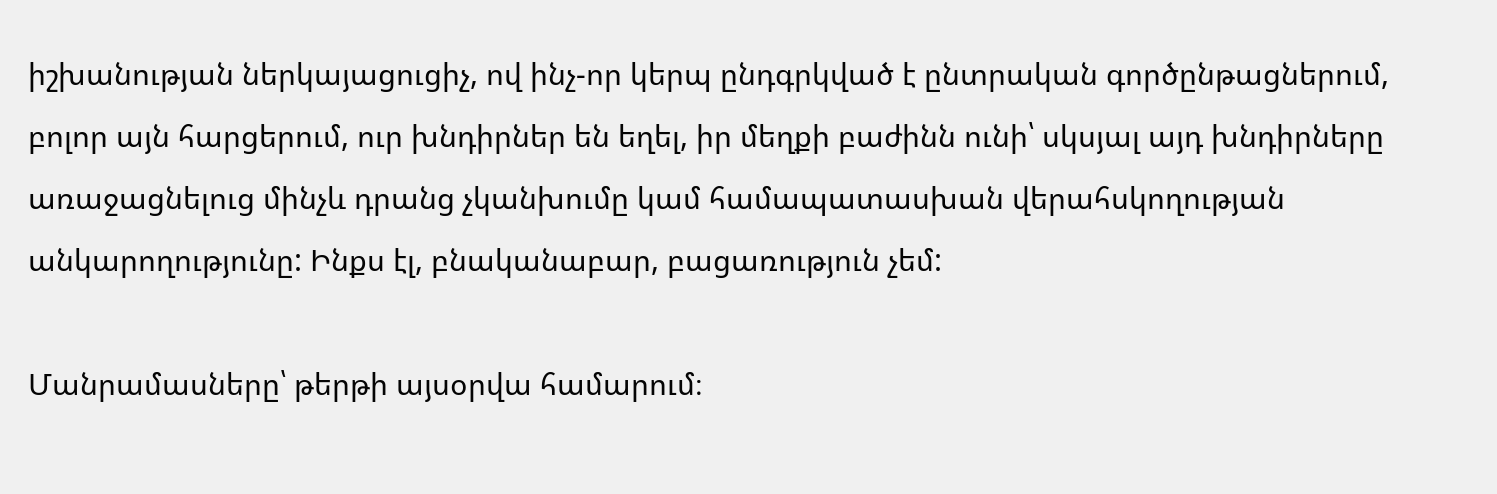իշխանության ներկայացուցիչ, ով ինչ-որ կերպ ընդգրկված է ընտրական գործընթացներում, բոլոր այն հարցերում, ուր խնդիրներ են եղել, իր մեղքի բաժինն ունի՝ սկսյալ այդ խնդիրները առաջացնելուց մինչև դրանց չկանխումը կամ համապատասխան վերահսկողության անկարողությունը: Ինքս էլ, բնականաբար, բացառություն չեմ:

Մանրամասները՝ թերթի այսօրվա համարում։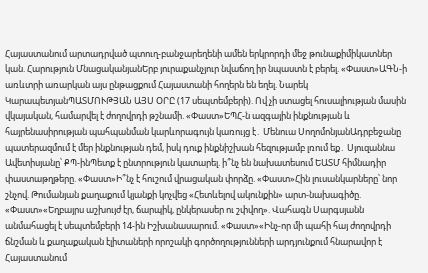Հայաստանում արտադրված պտուղ-բանջարեղենի ամեն երկրորդի մեջ թունաքիմիկատներ կան. Հարություն ՄնացականյանԵրբ յուրաքանչյուր նվաճող իր նպաստն է բերել. «Փաստ»ԱԳՆ-ի առևտրի առարկան այս ընթացքում Հայաստանի հողերն են եղել. Նարեկ ԿարապետյանՊԱՏՄՈՒԹՅԱՆ ԱՅՍ ՕՐԸ (17 սեպտեմբերի). Ով չի ստացել հուսալիության մասին վկայական, համարվել է ժողովրդի թշնամի. «Փաստ»ԵՊՀ-ն ազգային ինքնության և հայրենասիրության պահպանման կարևորագույն կառույց է․ Մենուա ՍողոմոնյանԱդրբեջանը պատերազմում է մեր ինքնության դեմ, իսկ դուք ինքնիշխան հեզությամբ լռում եք․ Սյուզաննա Ավետիսյանը՝ ՔՊ-ինՊետք է ընտրություն կատարել. ի՞նչ են նախատեսում ԵԱՏՄ հիմնադիր փաստաթղթերը. «Փաստ»Ի՞նչ է հուշում վրացական փորձը. «Փաստ»Հին լուսանկարները՝ նոր շնչով. Թումանյան քաղաքում կյանքի կոչվեց «Հետևելով ակունքին» արտ-նախագիծը. «Փաստ»«Եղբայրս աշխույժ էր, ճարպիկ, ընկերասեր ու շփվող». Վահագն Սարգսյանն անմահացել է սեպտեմբերի 14-ին Իշխանասարում. «Փաստ»«Ինչ-որ մի պահի հայ ժողովրդի ճնշման և քաղաքական էլիտաների որոշակի գործողությունների արդյունքում հնարավոր է Հայաստանում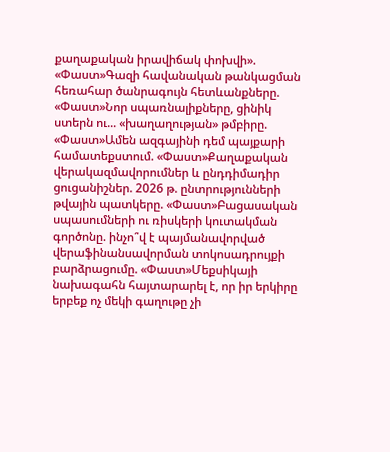քաղաքական իրավիճակ փոխվի». «Փաստ»Գազի հավանական թանկացման հեռահար ծանրագույն հետևանքները. «Փաստ»Նոր սպառնալիքները, ցինիկ ստերն ու... «խաղաղության» թմբիրը. «Փաստ»Ամեն ազգայինի դեմ պայքարի համատեքստում. «Փաստ»Քաղաքական վերակազմավորումներ և ընդդիմադիր ցուցանիշներ. 2026 թ. ընտրությունների թվային պատկերը. «Փաստ»Բացասական սպասումների ու ռիսկերի կուտակման գործոնը. ինչո՞վ է պայմանավորված վերաֆինանսավորման տոկոսադրույքի բարձրացումը. «Փաստ»Մեքսիկայի նախագահն հայտարարել է, որ իր երկիրը երբեք ոչ մեկի գաղութը չի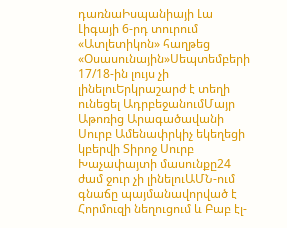դառնաԻսպանիայի Լա Լիգայի 6-րդ տուրում «Ատլետիկոն» հաղթեց «Օսասունային»Սեպտեմբերի 17/18-ին լույս չի լինելուԵրկրաշարժ է տեղի ունեցել ԱդրբեջանումՄայր Աթոռից Արագածավանի Սուրբ Ամենափրկիչ եկեղեցի կբերվի Տիրոջ Սուրբ Խաչափայտի մասունքը24 ժամ ջուր չի լինելուԱՄՆ-ում գնաճը պայմանավորված է Հորմուզի նեղուցում և Բաբ էլ-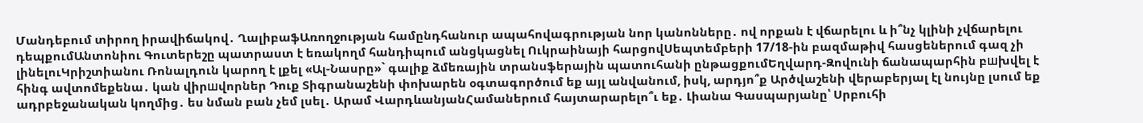Մանդեբում տիրող իրավիճակով․ ՂալիբաֆԱռողջության համընդհանուր ապահովագրության նոր կանոնները․ ով որքան է վճարելու և ի՞նչ կլինի չվճարելու դեպքումԱնտոնիու Գուտերեշը պատրաստ է եռակողմ հանդիպում անցկացնել Ուկրաինայի հարցովՍեպտեմբերի 17/18-ին բազմաթիվ հասցեներում գազ չի լինելուԿրիշտիանու Ռոնալդուն կարող է լքել «Ալ-Նասրը»` գալիք ձմեռային տրանսֆերային պատուհանի ընթացքումԵղվարդ-Զովունի ճանապարհին բшխվել է հինգ ավտոմեքենա․ կան վիրшվորներ Դուք Տիգրանաշենի փոխարեն օգտագործում եք այլ անվանում, իսկ, արդյո՞ք Արծվաշենի վերաբերյալ էլ նույնը լսում եք ադրբեջանական կողմից․ ես նման բան չեմ լսել․ Արամ ՎարդևանյանՀամաներում հայտարարելո՞ւ եք․ Լիանա Գասպարյանը՝ Սրբուհի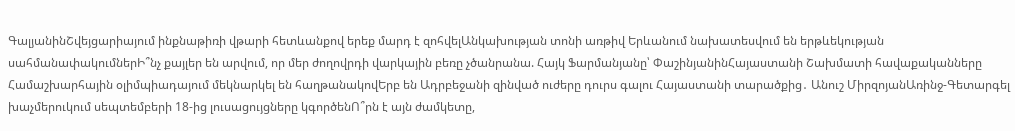ԳալյանինՇվեյցարիայում ինքնաթիռի վթարի հետևանքով երեք մարդ է զոհվելԱնկախության տոնի առթիվ Երևանում նախատեսվում են երթևեկության սահմանափակումներԻ՞նչ քայլեր են արվում, որ մեր ժողովրդի վարկային բեռը չծանրանա. Հայկ Ֆարմանյանը՝ ՓաշինյանինՀայաստանի Շախմատի հավաքականները Համաշխարհային օլիմպիադայում մեկնարկել են հաղթանակովԵրբ են Ադրբեջանի զինված ուժերը դուրս գալու Հայաստանի տարածքից․ Անուշ ՄիրզոյանԱռինջ-Գետարգել խաչմերուկում սեպտեմբերի 18-ից լուսացույցները կգործենՈ՞րն է այն ժամկետը,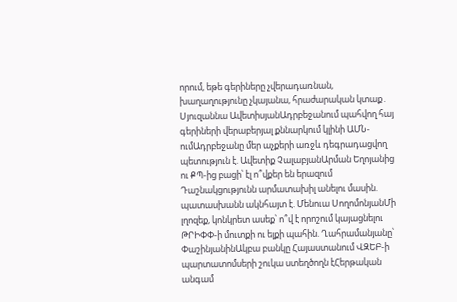որում, եթե գերիները չվերադառնան, խաղաղությունը չկայանա, հրաժարական կտաք․ Սյուզաննա ԱվետիսյանԱդրբեջանում պահվող հայ գերիների վերաբերյալ քննարկում կլինի ԱՄՆ-ումԱդրբեջանը մեր աչքերի առջև դեգրադացվող պետություն է. Ավետիք ՉալաբյանԱրման Եղոյանից ու ՔՊ-ից բացի՝ էլ ո՞վքեր են երազում Դաշնակցությունն արմատախիլ անելու մասին. պատասխանն ակնհայտ է. Մենուա ՍողոմոնյանՄի լղոզեք, կոնկրետ ասեք՝ ո՞վ է որոշում կայացնելու ԹՐԻՓՓ-ի մուտքի ու ելքի պահին. Ղահրամանյանը՝ ՓաշինյանինԱկբա բանկը Հայաստանում ՎԶԵԲ-ի պարտատոմսերի շուկա ստեղծողն էՀերթական անգամ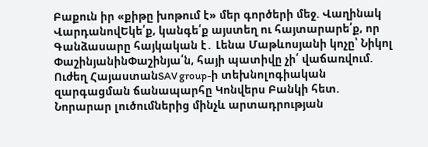Բաքուն իր «քիթը խոթում է» մեր գործերի մեջ. Վաղինակ ՎարդանովԵկե՛ք, կանգե՛ք այստեղ ու հայտարարե՛ք, որ Գանձասարը հայկական է․ Լենա Մաթևոսյանի կոչը՝ Նիկոլ ՓաշինյանինՓաշինյա՛ն, հայի պատիվը չի՛ վաճառվում. Ուժեղ ՀայաստանSAV group-ի տեխնոլոգիական զարգացման ճանապարհը Կոնվերս Բանկի հետ. Նորարար լուծումներից մինչև արտադրության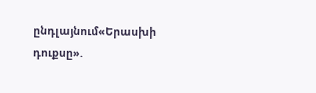ընդլայնում«Երասխի դուքսը».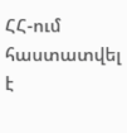ՀՀ-ում հաստատվել է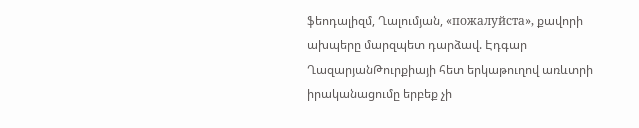ֆեոդալիզմ, Ղալումյան, «пожалуйста», քավորի ախպերը մարզպետ դարձավ. Էդգար ՂազարյանԹուրքիայի հետ երկաթուղով առևտրի իրականացումը երբեք չի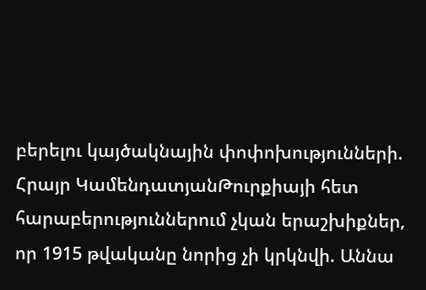բերելու կայծակնային փոփոխությունների. Հրայր ԿամենդատյանԹուրքիայի հետ հարաբերություններում չկան երաշխիքներ, որ 1915 թվականը նորից չի կրկնվի. Աննա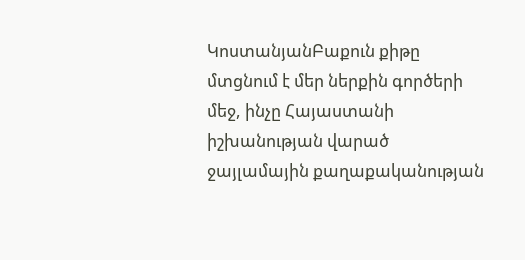ԿոստանյանԲաքուն քիթը մտցնում է մեր ներքին գործերի մեջ, ինչը Հայաստանի իշխանության վարած ջայլամային քաղաքականության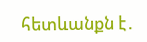հետևանքն է․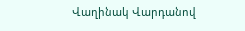Վաղինակ Վարդանով